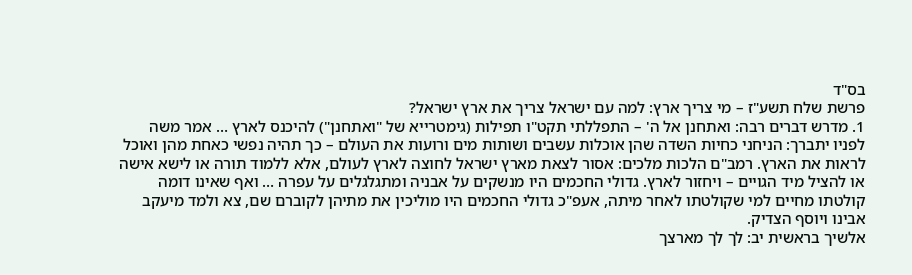בס"ד
פרשת שלח תשע"ז – מי צריך ארץ: למה עם ישראל צריך את ארץ ישראל?
1. מדרש דברים רבה: ואתחנן אל ה' – התפללתי תקט"ו תפילות (גימטרייא של "ואתחנן") להיכנס לארץ … אמר משה לפניו יתברך: הניחני כחיות השדה שהן אוכלות עשבים ושותות מים ורועות את העולם – כך תהיה נפשי כאחת מהן ואוכל לראות את הארץ. רמב"ם הלכות מלכים: אסור לצאת מארץ ישראל לחוצה לארץ לעולם, אלא ללמוד תורה או לישא אישה או להציל מיד הגויים – ויחזור לארץ. גדולי החכמים היו מנשקים על אבניה ומתגלגלים על עפרה … ואף שאינו דומה קולטתו מחיים למי שקולטתו לאחר מיתה, אעפ"כ גדולי החכמים היו מוליכין את מתיהן לקוברם שם, צא ולמד מיעקב אבינו ויוסף הצדיק.
אלשיך בראשית יב: לך לך מארצך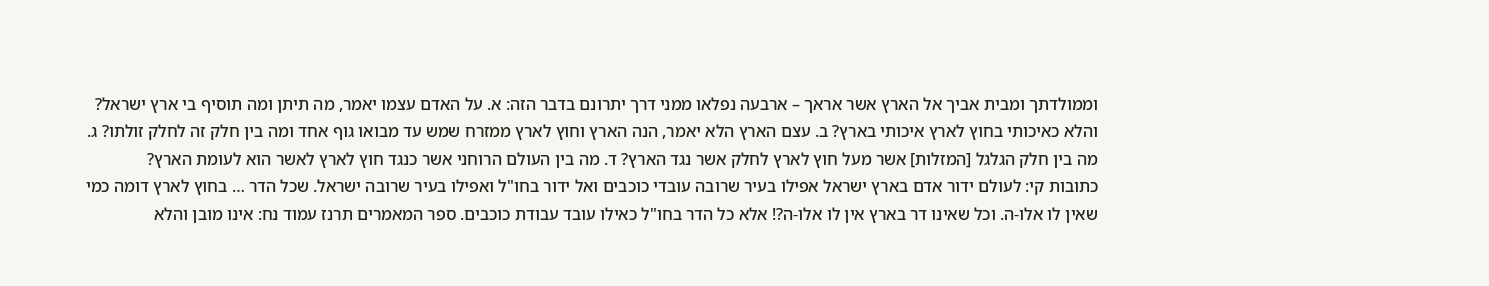וממולדתך ומבית אביך אל הארץ אשר אראך – ארבעה נפלאו ממני דרך יתרונם בדבר הזה: א. על האדם עצמו יאמר, מה תיתן ומה תוסיף בי ארץ ישראל? והלא כאיכותי בחוץ לארץ איכותי בארץ? ב. עצם הארץ הלא יאמר, הנה הארץ וחוץ לארץ ממזרח שמש עד מבואו גוף אחד ומה בין חלק זה לחלק זולתו? ג. מה בין חלק הגלגל [המזלות] אשר מעל חוץ לארץ לחלק אשר נגד הארץ? ד. מה בין העולם הרוחני אשר כנגד חוץ לארץ לאשר הוא לעומת הארץ?
כתובות קי: לעולם ידור אדם בארץ ישראל אפילו בעיר שרובה עובדי כוכבים ואל ידור בחו"ל ואפילו בעיר שרובה ישראל. שכל הדר … בחוץ לארץ דומה כמי שאין לו אלו-ה. וכל שאינו דר בארץ אין לו אלו-ה?! אלא כל הדר בחו"ל כאילו עובד עבודת כוכבים. ספר המאמרים תרנז עמוד נח: אינו מובן והלא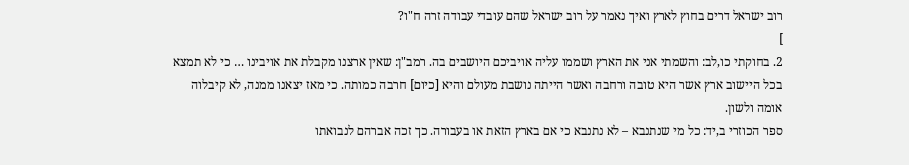רוב ישראל דרים בחוץ לארץ ואיך נאמר על רוב ישראל שהם עובדי עבודה זרה ח"ו?
]
2. בחוקתי כו,לב: והשמתי אני את הארץ ושממו עליה אויביכם היושבים בה. רמב"ן: שאין ארצנו מקבלת את אויבינו … כי לא תמצא בכל היישוב ארץ אשר היא טובה ורחבה ואשר הייתה נושבת מעולם והיא [כיום] חרבה כמותה. כי מאז יצאנו ממנה, לא קיבלוה אומה ולשון.
ספר הכוזרי ב,יד: כל מי שנתנבא – לא נתנבא כי אם בארץ הזאת או בעבורה. כך זכה אברהם לנבואתו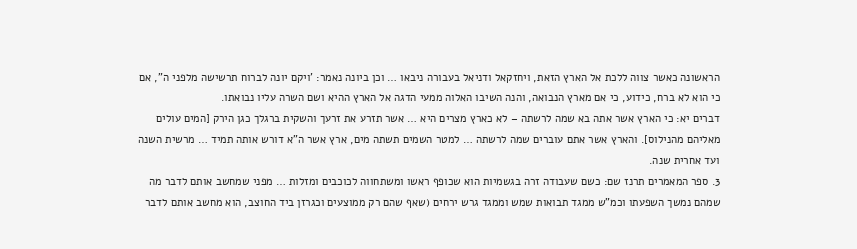הראשונה כאשר צווה ללכת אל הארץ הזאת, ויחזקאל ודניאל בעבורה ניבאו … וכן ביונה נאמר: 'ויקם יונה לברוח תרשישה מלפני ה", אם כי הוא לא ברח, כידוע, כי אם מארץ הנבואה, והנה השיבו האלוה ממעי הדגה אל הארץ ההיא ושם השרה עליו נבואתו.
דברים יא: כי הארץ אשר אתה בא שמה לרשתה – לא כארץ מצרים היא … אשר תזרע את זרעך והשקית ברגלך כגן הירק [המים עולים מאליהם מהנילוס]. והארץ אשר אתם עוברים שמה לרשתה … למטר השמים תשתה מים, ארץ אשר ה"א דורש אותה תמיד … מרשית השנה ועד אחרית שנה.
3. ספר המאמרים תרנז שם: כשם שעבודה זרה בגשמיות הוא שכופף ראשו ומשתחווה לכוכבים ומזלות … מפני שמחשב אותם לדבר מה שמהם נמשך השפעתו וכמ"ש ממגד תבואות שמש וממגד גרש ירחים (שאף שהם רק ממוצעים וכגרזן ביד החוצב, הוא מחשב אותם לדבר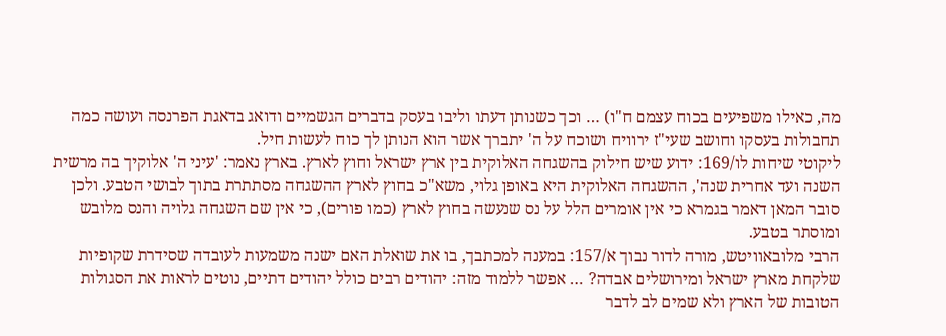מה, כאילו משפיעים בכוח עצמם ח"ו) … וכך כשנותן דעתו וליבו בעסק בדברים הגשמיים ודואג בדאגת הפרנסה ועושה כמה תחבולות בעסקו וחושב שעי"ז ירוויח ושוכח על ה' יתברך אשר הוא הנותן לך כוח לעשות חיל.
ליקוטי שיחות לו/169: ידוע שיש חילוק בהשגחה האלוקית בין ארץ ישראל וחוץ לארץ. בארץ נאמר: 'עיני ה' אלוקיך בה מרשית השנה ועד אחרית שנה', ההשגחה האלוקית היא באופן גלוי, משא"כ בחוץ לארץ ההשגחה מסתתרת בתוך לבושי הטבע. ולכן סובר המאן דאמר בגמרא כי אין אומרים הלל על נס שנעשה בחוץ לארץ (כמו פורים), כי אין שם השגחה גלויה והנס מלובש ומוסתר בטבע.
הרבי מלובאוויטש, מורה לדור נבוך א/157: במענה למכתבך, בו את שואלת האם ישנה משמעות לעובדה שסידרת שקופיות שלקחת מארץ ישראל ומירושלים אבדה? … אפשר ללמוד מזה: יהודים רבים כולל יהודים דתיים, נוטים לראות את הסגולות הטובות של הארץ ולא שמים לב לדבר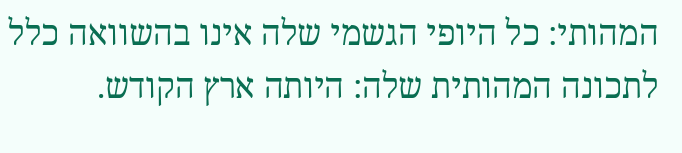המהותי: כל היופי הגשמי שלה אינו בהשוואה כלל לתכונה המהותית שלה: היותה ארץ הקודש.